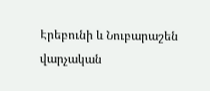Էրեբունի և Նուբարաշեն վարչական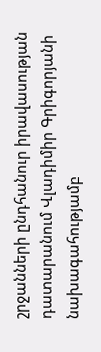շրջանների ընդհանուր իրավասության դատարանում Վլադիմիր Գրիգորյանի նախագահությամբ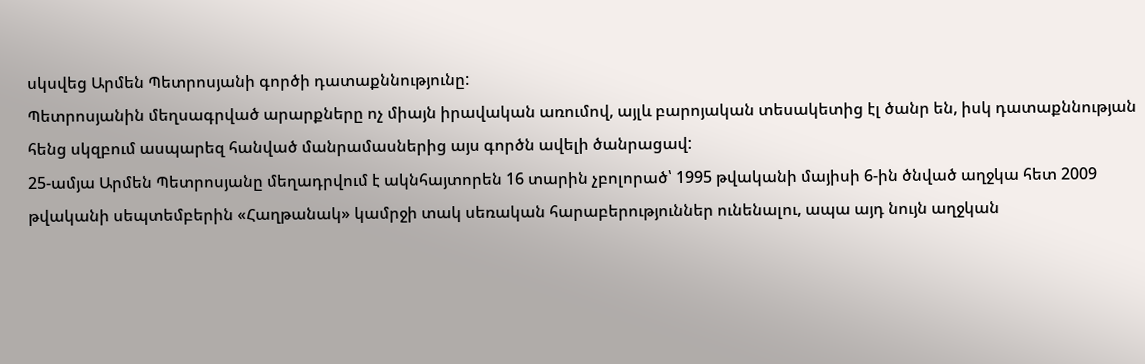սկսվեց Արմեն Պետրոսյանի գործի դատաքննությունը:
Պետրոսյանին մեղսագրված արարքները ոչ միայն իրավական առումով, այլև բարոյական տեսակետից էլ ծանր են, իսկ դատաքննության հենց սկզբում ասպարեզ հանված մանրամասներից այս գործն ավելի ծանրացավ:
25-ամյա Արմեն Պետրոսյանը մեղադրվում է ակնհայտորեն 16 տարին չբոլորած՝ 1995 թվականի մայիսի 6-ին ծնված աղջկա հետ 2009 թվականի սեպտեմբերին «Հաղթանակ» կամրջի տակ սեռական հարաբերություններ ունենալու, ապա այդ նույն աղջկան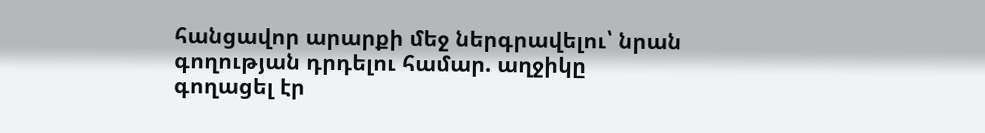հանցավոր արարքի մեջ ներգրավելու՝ նրան գողության դրդելու համար. աղջիկը գողացել էր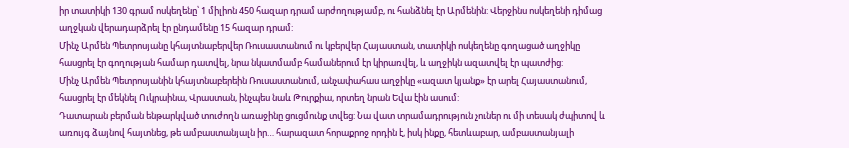իր տատիկի 130 գրամ ոսկեղենը՝ 1 միլիոն 450 հազար դրամ արժողությամբ, ու հանձնել էր Արմենին: Վերջինս ոսկեղենի դիմաց աղջկան վերադարձրել էր ընդամենը 15 հազար դրամ:
Մինչ Արմեն Պետրոսյանը կհայտնաբերվեր Ռուսաստանում ու կբերվեր Հայաստան, տատիկի ոսկեղենը գողացած աղջիկը հասցրել էր գողության համար դատվել, նրա նկատմամբ համաներում էր կիրառվել, և աղջիկն ազատվել էր պատժից:
Մինչ Արմեն Պետրոսյանին կհայտնաբերեին Ռուսաստանում, անչափահաս աղջիկը «ազատ կյանք» էր արել Հայաստանում, հասցրել էր մեկնել Ուկրաինա, Վրաստան, ինչպես նաև Թուրքիա, որտեղ նրան Եվա էին ասում:
Դատարան բերման ենթարկված տուժողն առաջինը ցուցմունք տվեց: Նա վատ տրամադրություն չուներ ու մի տեսակ ժպիտով և առույգ ձայնով հայտնեց, թե ամբաստանյալն իր… հարազատ հորաքրոջ որդին է, իսկ ինքը, հետևաբար, ամբաստանյալի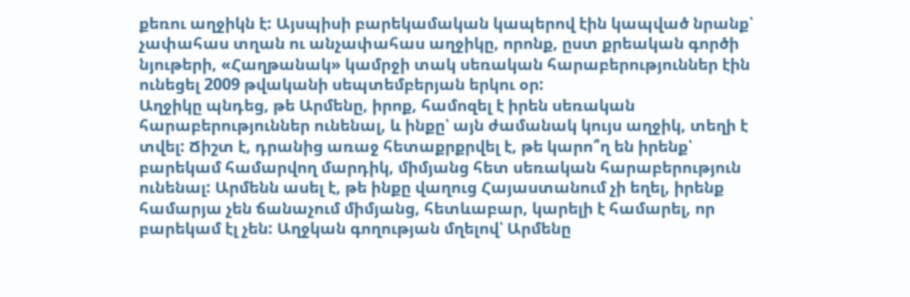քեռու աղջիկն է: Այսպիսի բարեկամական կապերով էին կապված նրանք՝ չափահաս տղան ու անչափահաս աղջիկը, որոնք, ըստ քրեական գործի նյութերի, «Հաղթանակ» կամրջի տակ սեռական հարաբերություններ էին ունեցել 2009 թվականի սեպտեմբերյան երկու օր:
Աղջիկը պնդեց, թե Արմենը, իրոք, համոզել է իրեն սեռական հարաբերություններ ունենալ, և ինքը՝ այն ժամանակ կույս աղջիկ, տեղի է տվել: Ճիշտ է, դրանից առաջ հետաքրքրվել է, թե կարո՞ղ են իրենք՝ բարեկամ համարվող մարդիկ, միմյանց հետ սեռական հարաբերություն ունենալ: Արմենն ասել է, թե ինքը վաղուց Հայաստանում չի եղել, իրենք համարյա չեն ճանաչում միմյանց, հետևաբար, կարելի է համարել, որ բարեկամ էլ չեն: Աղջկան գողության մղելով՝ Արմենը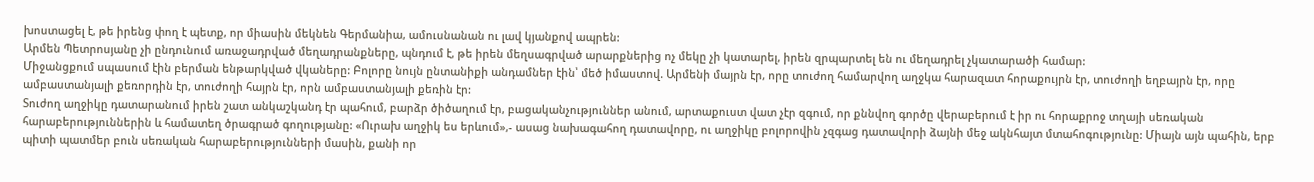խոստացել է, թե իրենց փող է պետք, որ միասին մեկնեն Գերմանիա, ամուսնանան ու լավ կյանքով ապրեն:
Արմեն Պետրոսյանը չի ընդունում առաջադրված մեղադրանքները, պնդում է, թե իրեն մեղսագրված արարքներից ոչ մեկը չի կատարել, իրեն զրպարտել են ու մեղադրել չկատարածի համար:
Միջանցքում սպասում էին բերման ենթարկված վկաները: Բոլորը նույն ընտանիքի անդամներ էին՝ մեծ իմաստով. Արմենի մայրն էր, որը տուժող համարվող աղջկա հարազատ հորաքույրն էր, տուժողի եղբայրն էր, որը ամբաստանյալի քեռորդին էր, տուժողի հայրն էր, որն ամբաստանյալի քեռին էր:
Տուժող աղջիկը դատարանում իրեն շատ անկաշկանդ էր պահում, բարձր ծիծաղում էր, բացականչություններ անում, արտաքուստ վատ չէր զգում, որ քննվող գործը վերաբերում է իր ու հորաքրոջ տղայի սեռական հարաբերություններին և համատեղ ծրագրած գողությանը: «Ուրախ աղջիկ ես երևում»,- ասաց նախագահող դատավորը, ու աղջիկը բոլորովին չզգաց դատավորի ձայնի մեջ ակնհայտ մտահոգությունը: Միայն այն պահին, երբ պիտի պատմեր բուն սեռական հարաբերությունների մասին, քանի որ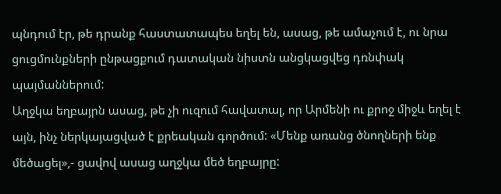պնդում էր, թե դրանք հաստատապես եղել են, ասաց, թե ամաչում է, ու նրա ցուցմունքների ընթացքում դատական նիստն անցկացվեց դռնփակ պայմաններում:
Աղջկա եղբայրն ասաց, թե չի ուզում հավատալ, որ Արմենի ու քրոջ միջև եղել է այն, ինչ ներկայացված է քրեական գործում: «Մենք առանց ծնողների ենք մեծացել»,- ցավով ասաց աղջկա մեծ եղբայրը: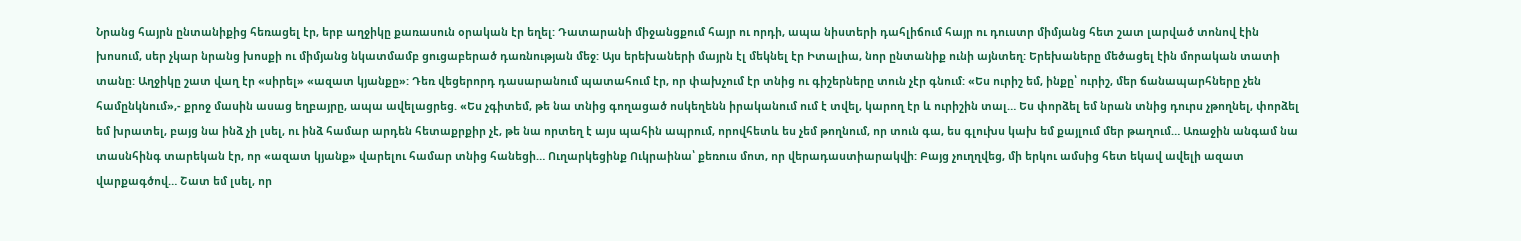Նրանց հայրն ընտանիքից հեռացել էր, երբ աղջիկը քառասուն օրական էր եղել: Դատարանի միջանցքում հայր ու որդի, ապա նիստերի դահլիճում հայր ու դուստր միմյանց հետ շատ լարված տոնով էին խոսում, սեր չկար նրանց խոսքի ու միմյանց նկատմամբ ցուցաբերած դառնության մեջ: Այս երեխաների մայրն էլ մեկնել էր Իտալիա, նոր ընտանիք ունի այնտեղ: Երեխաները մեծացել էին մորական տատի տանը: Աղջիկը շատ վաղ էր «սիրել» «ազատ կյանքը»: Դեռ վեցերորդ դասարանում պատահում էր, որ փախչում էր տնից ու գիշերները տուն չէր գնում: «Ես ուրիշ եմ, ինքը՝ ուրիշ, մեր ճանապարհները չեն համընկնում»,- քրոջ մասին ասաց եղբայրը, ապա ավելացրեց. «Ես չգիտեմ, թե նա տնից գողացած ոսկեղենն իրականում ում է տվել, կարող էր և ուրիշին տալ… Ես փորձել եմ նրան տնից դուրս չթողնել, փորձել եմ խրատել, բայց նա ինձ չի լսել, ու ինձ համար արդեն հետաքրքիր չէ, թե նա որտեղ է այս պահին ապրում, որովհետև ես չեմ թողնում, որ տուն գա, ես գլուխս կախ եմ քայլում մեր թաղում… Առաջին անգամ նա տասնհինգ տարեկան էր, որ «ազատ կյանք» վարելու համար տնից հանեցի… Ուղարկեցինք Ուկրաինա՝ քեռուս մոտ, որ վերադաստիարակվի: Բայց չուղղվեց, մի երկու ամսից հետ եկավ ավելի ազատ վարքագծով… Շատ եմ լսել, որ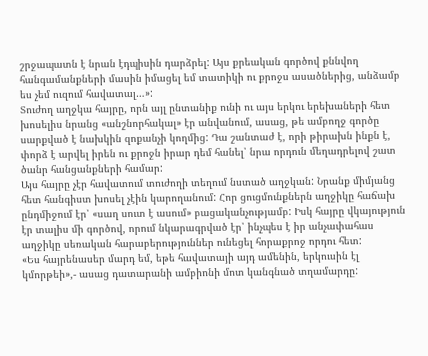շրջապատն է նրան էդպիսին դարձրել: Այս քրեական գործով քննվող հանգամանքների մասին իմացել եմ տատիկի ու քրոջս ասածներից, անձամբ ես չեմ ուզում հավատալ…»:
Տուժող աղջկա հայրը, որն այլ ընտանիք ունի ու այս երկու երեխաների հետ խոսելիս նրանց «անշնորհակալ» էր անվանում, ասաց, թե ամբողջ գործը սարքված է նախկին զոքանչի կողմից: Դա շանտաժ է, որի թիրախն ինքն է, փորձ է արվել իրեն ու քրոջն իրար դեմ հանել՝ նրա որդուն մեղադրելով շատ ծանր հանցանքների համար:
Այս հայրը չէր հավատում տուժողի տեղում նստած աղջկան: Նրանք միմյանց հետ հանգիստ խոսել չէին կարողանում: Հոր ցուցմունքներն աղջիկը հաճախ ընդմիջում էր՝ «սաղ սուտ է ասում» բացականչությամբ: Իսկ հայրը վկայություն էր տալիս մի գործով, որում նկարագրված էր՝ ինչպես է իր անչափահաս աղջիկը սեռական հարաբերություններ ունեցել հորաքրոջ որդու հետ:
«Ես հայրենասեր մարդ եմ, եթե հավատայի այդ ամենին, երկուսին էլ կմորթեի»,- ասաց դատարանի ամբիոնի մոտ կանգնած տղամարդը: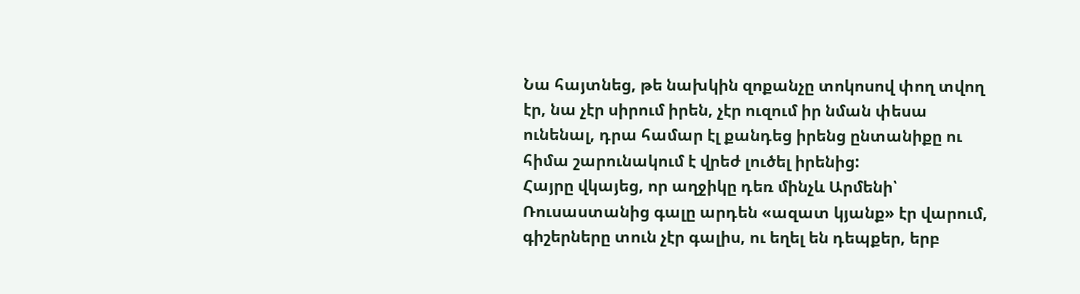Նա հայտնեց, թե նախկին զոքանչը տոկոսով փող տվող էր, նա չէր սիրում իրեն, չէր ուզում իր նման փեսա ունենալ, դրա համար էլ քանդեց իրենց ընտանիքը ու հիմա շարունակում է վրեժ լուծել իրենից:
Հայրը վկայեց, որ աղջիկը դեռ մինչև Արմենի՝ Ռուսաստանից գալը արդեն «ազատ կյանք» էր վարում, գիշերները տուն չէր գալիս, ու եղել են դեպքեր, երբ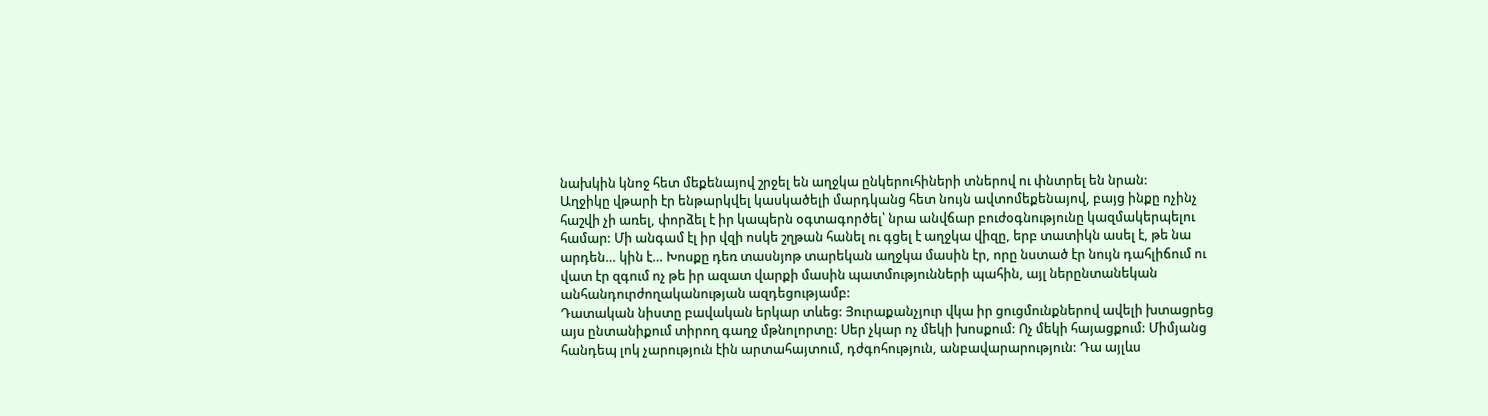նախկին կնոջ հետ մեքենայով շրջել են աղջկա ընկերուհիների տներով ու փնտրել են նրան:
Աղջիկը վթարի էր ենթարկվել կասկածելի մարդկանց հետ նույն ավտոմեքենայով, բայց ինքը ոչինչ հաշվի չի առել, փորձել է իր կապերն օգտագործել՝ նրա անվճար բուժօգնությունը կազմակերպելու համար: Մի անգամ էլ իր վզի ոսկե շղթան հանել ու գցել է աղջկա վիզը, երբ տատիկն ասել է, թե նա արդեն… կին է… Խոսքը դեռ տասնյոթ տարեկան աղջկա մասին էր, որը նստած էր նույն դահլիճում ու վատ էր զգում ոչ թե իր ազատ վարքի մասին պատմությունների պահին, այլ ներընտանեկան անհանդուրժողականության ազդեցությամբ:
Դատական նիստը բավական երկար տևեց: Յուրաքանչյուր վկա իր ցուցմունքներով ավելի խտացրեց այս ընտանիքում տիրող գաղջ մթնոլորտը: Սեր չկար ոչ մեկի խոսքում: Ոչ մեկի հայացքում: Միմյանց հանդեպ լոկ չարություն էին արտահայտում, դժգոհություն, անբավարարություն: Դա այլևս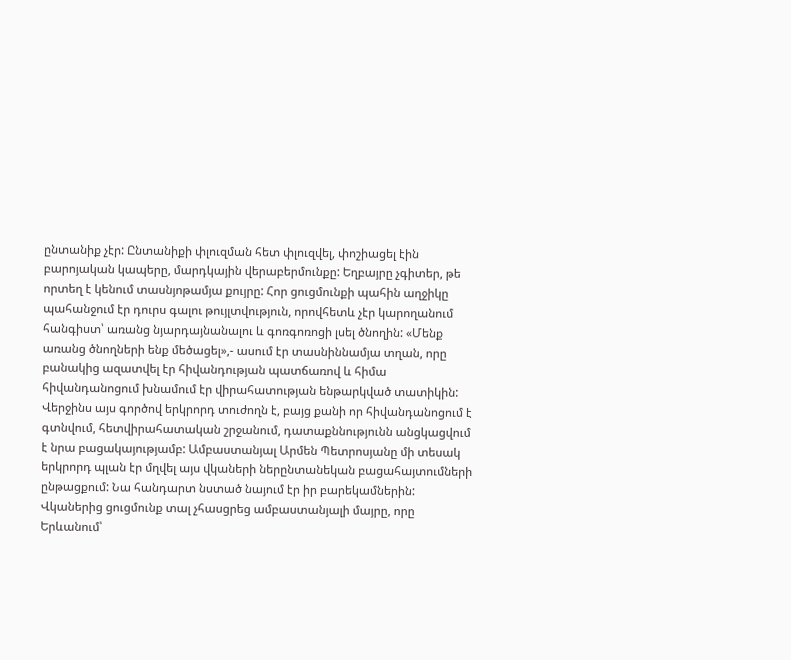ընտանիք չէր: Ընտանիքի փլուզման հետ փլուզվել, փոշիացել էին բարոյական կապերը, մարդկային վերաբերմունքը: Եղբայրը չգիտեր, թե որտեղ է կենում տասնյոթամյա քույրը: Հոր ցուցմունքի պահին աղջիկը պահանջում էր դուրս գալու թույլտվություն, որովհետև չէր կարողանում հանգիստ՝ առանց նյարդայնանալու և գոռգոռոցի լսել ծնողին: «Մենք առանց ծնողների ենք մեծացել»,- ասում էր տասնիննամյա տղան, որը բանակից ազատվել էր հիվանդության պատճառով և հիմա հիվանդանոցում խնամում էր վիրահատության ենթարկված տատիկին:
Վերջինս այս գործով երկրորդ տուժողն է, բայց քանի որ հիվանդանոցում է գտնվում, հետվիրահատական շրջանում, դատաքննությունն անցկացվում է նրա բացակայությամբ: Ամբաստանյալ Արմեն Պետրոսյանը մի տեսակ երկրորդ պլան էր մղվել այս վկաների ներընտանեկան բացահայտումների ընթացքում: Նա հանդարտ նստած նայում էր իր բարեկամներին: Վկաներից ցուցմունք տալ չհասցրեց ամբաստանյալի մայրը, որը Երևանում՝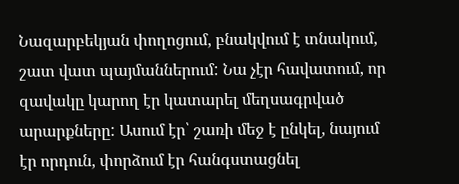Նազարբեկյան փողոցում, բնակվում է տնակում, շատ վատ պայմաններում: Նա չէր հավատում, որ զավակը կարող էր կատարել մեղսագրված արարքները: Ասում էր՝ շառի մեջ է ընկել, նայում էր որդուն, փորձում էր հանգստացնել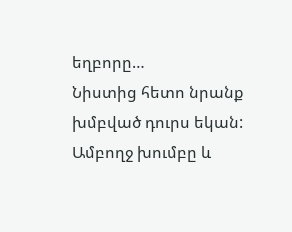եղբորը…
Նիստից հետո նրանք խմբված դուրս եկան: Ամբողջ խումբը և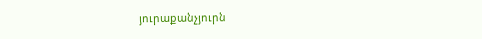յուրաքանչյուրն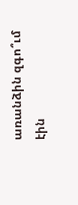առանձին զգո՞ւմ էին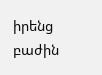իրենց բաժին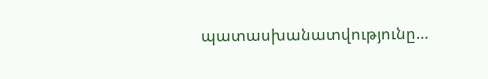պատասխանատվությունը…